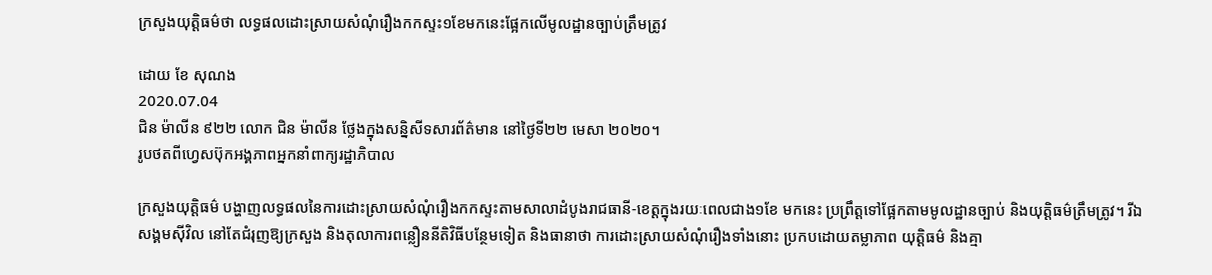ក្រសួងយុត្តិធម៌ថា លទ្ធផលដោះស្រាយសំណុំរឿងកកស្ទះ១ខែមកនេះផ្អែកលើមូលដ្ឋានច្បាប់ត្រឹមត្រូវ

ដោយ ខែ សុណង
2020.07.04
ជិន ម៉ាលីន ៩២២ លោក ជិន ម៉ាលីន ថ្លែងក្នុងសន្និសីទសារព័ត៌មាន នៅថ្ងៃទី២២ មេសា ២០២០។
រូបថតពីហ្វេសប៊ុកអង្គភាពអ្នកនាំពាក្យរដ្ឋាភិបាល

ក្រសួងយុត្តិធម៌ បង្ហាញលទ្ធផលនៃការដោះស្រាយសំណុំរឿងកកស្ទះតាមសាលាដំបូងរាជធានី-ខេត្តក្នុងរយៈពេលជាង១ខែ មកនេះ ប្រព្រឹត្តទៅផ្អែកតាមមូលដ្ឋានច្បាប់ និងយុត្តិធម៌ត្រឹមត្រូវ។ រីឯសង្គមស៊ីវិល នៅតែជំរុញឱ្យក្រសួង និងតុលាការពន្លឿននីតិវិធីបន្ថែមទៀត និងធានាថា ការដោះស្រាយសំណុំរឿងទាំងនោះ ប្រកបដោយតម្លាភាព យុត្តិធម៌ និងគ្មា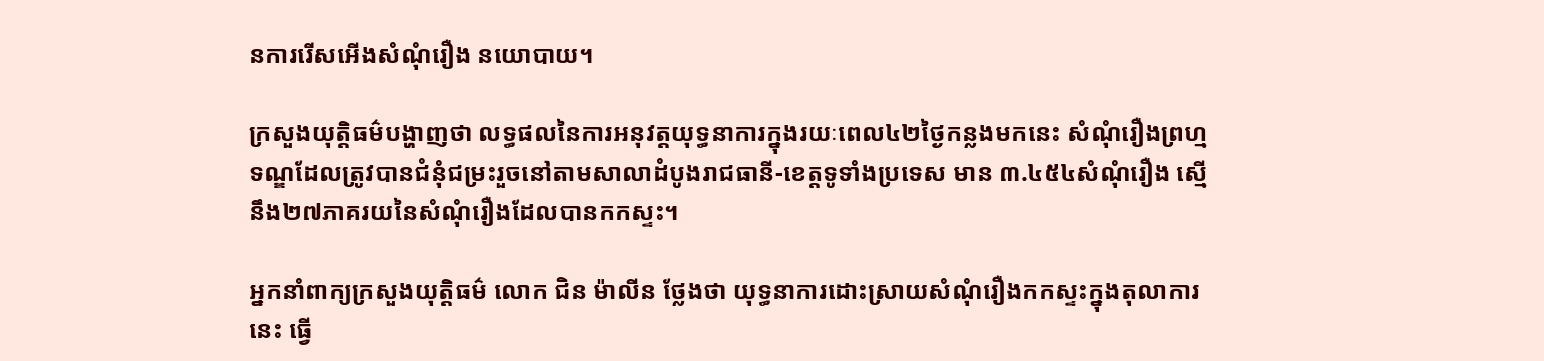នការរើសអើងសំណុំរឿង នយោបាយ។

ក្រសួងយុត្តិធម៌បង្ហាញថា លទ្ធផលនៃការអនុវត្តយុទ្ធនាការក្នុងរយៈពេល៤២ថ្ងៃកន្លងមកនេះ សំណុំរឿងព្រហ្មទណ្ឌដែលត្រូវបានជំនុំជម្រះរួចនៅតាមសាលាដំបូងរាជធានី-ខេត្តទូទាំងប្រទេស មាន ៣.៤៥៤សំណុំរឿង ស្មើនឹង២៧ភាគរយនៃសំណុំរឿងដែលបានកកស្ទះ។

អ្នកនាំពាក្យក្រសួងយុត្តិធម៌ លោក ជិន ម៉ាលីន ថ្លែងថា យុទ្ធនាការដោះស្រាយសំណុំរឿងកកស្ទះក្នុងតុលាការនេះ ធ្វើ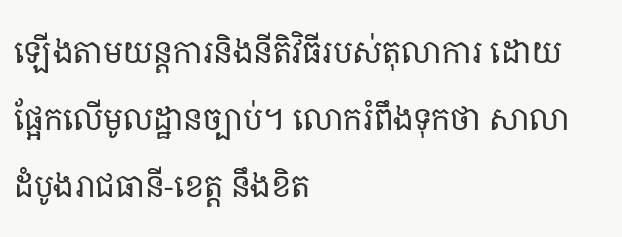ឡើងតាមយន្តការនិងនីតិវិធីរបស់តុលាការ ដោយផ្អែកលើមូលដ្ឋានច្បាប់។ លោករំពឹងទុកថា សាលាដំបូងរាជធានី-ខេត្ត នឹងខិត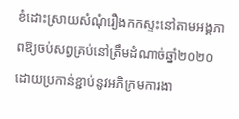ខំដោះស្រាយសំណុំរឿងកកស្ទះនៅតាមអង្គភាពឱ្យចប់សព្វគ្រប់នៅត្រឹមដំណាច់ឆ្នាំ២០២០ ដោយប្រកាន់ខ្ជាប់នូវអភិក្រមការងា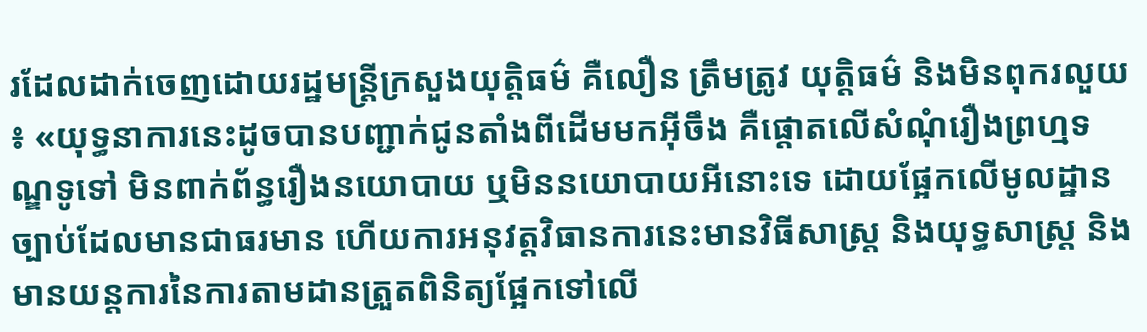រដែលដាក់ចេញដោយរដ្ឋមន្ត្រីក្រសួងយុត្តិធម៌ គឺលឿន ត្រឹមត្រូវ យុត្តិធម៌ និងមិនពុករលួយ៖ «យុទ្ធនាការនេះដូចបានបញ្ជាក់ជូនតាំងពីដើមមកអ៊ីចឹង គឺផ្តោតលើសំណុំរឿងព្រហ្មទណ្ឌទូទៅ មិនពាក់ព័ន្ធរឿងនយោបាយ ឬមិននយោបាយអីនោះទេ ដោយផ្អែកលើមូលដ្ឋានច្បាប់ដែលមានជាធរមាន ហើយការអនុវត្តវិធានការនេះមានវិធីសាស្ត្រ និងយុទ្ធសាស្ត្រ និងមានយន្តការនៃការតាមដានត្រួតពិនិត្យផ្អែកទៅលើ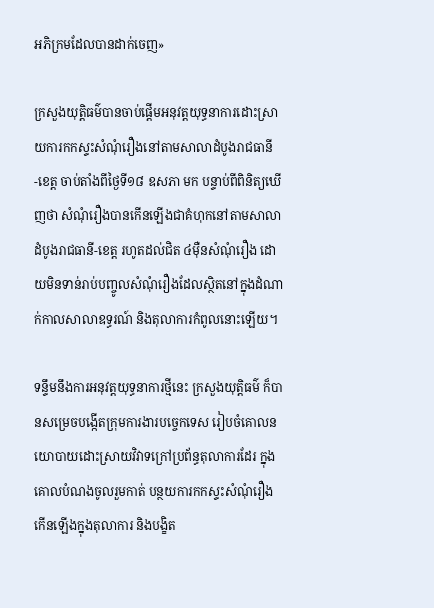អភិក្រមដែលបានដាក់ចេញ»

ក្រសួងយុត្តិធម៌បានចាប់ផ្ដើមអនុវត្តយុទ្ធនាការដោះស្រាយការកកស្ទះសំណុំរឿងនៅតាមសាលាដំបូងរាជធានី-ខេត្ត ចាប់តាំងពីថ្ងៃទី១៨ ឧសភា មក បន្ទាប់ពីពិនិត្យឃើញថា សំណុំរឿងបានកើនឡើងជាគំហុកនៅតាមសាលាដំបូងរាជធានី-ខេត្ត រហូតដល់ជិត ៤ម៉ឺនសំណុំរឿង ដោយមិនទាន់រាប់បញ្ចូលសំណុំរឿងដែលស្ថិតនៅក្នុងដំណាក់កាលសាលាឧទ្ធរណ៍ និងតុលាការកំពូលនោះឡើយ។

ទន្ទឹមនឹងការអនុវត្តយុទ្ធនាការថ្មីនេះ ក្រសួងយុត្តិធម៌ ក៏បានសម្រេចបង្កើតក្រុមការងារបច្ចេកទេស រៀបចំគោលនយោបាយដោះស្រាយវិវាទក្រៅប្រព័ន្ធតុលាការដែរ ក្នុងគោលបំណងចូលរួមកាត់ បន្ថយការកកស្ទះសំណុំរឿងកើនឡើងក្នុងតុលាការ និងបង្ខិត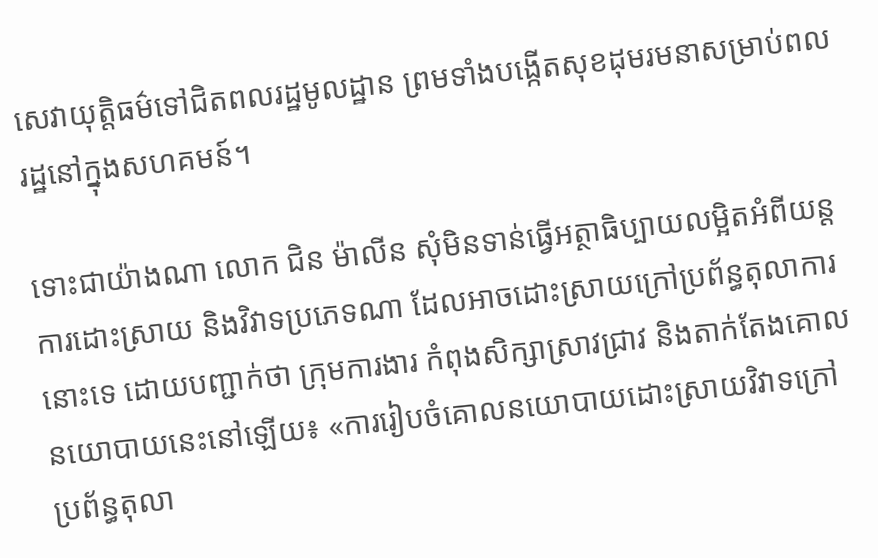សេវាយុត្តិធម៌ទៅជិតពលរដ្ឋមូលដ្ឋាន ព្រមទាំងបង្កើតសុខដុមរមនាសម្រាប់ពលរដ្ឋនៅក្នុងសហគមន៍។

ទោះជាយ៉ាងណា លោក ជិន ម៉ាលីន សុំមិនទាន់ធ្វើអត្ថាធិប្បាយលម្អិតអំពីយន្តការដោះស្រាយ និងវិវាទប្រភេទណា ដែលអាចដោះស្រាយក្រៅប្រព័ន្ធតុលាការនោះទេ ដោយបញ្ជាក់ថា ក្រុមការងារ កំពុងសិក្សាស្រាវជ្រាវ និងតាក់តែងគោលនយោបាយនេះនៅឡើយ៖ «ការរៀបចំគោលនយោបាយដោះស្រាយវិវាទក្រៅប្រព័ន្ធតុលា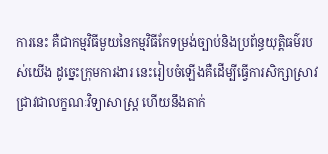ការនេះ គឺជាកម្មវិធីមួយនៃកម្មវិធីកែទម្រង់ច្បាប់និងប្រព័ន្ធយុត្តិធម៌របស់យើង ដូច្នេះក្រុមការងារ នេះរៀបចំឡើងគឺដើម្បីធ្វើការសិក្សាស្រាវជ្រាវជាលក្ខណៈវិទ្យាសាស្ត្រ ហើយនឹងតាក់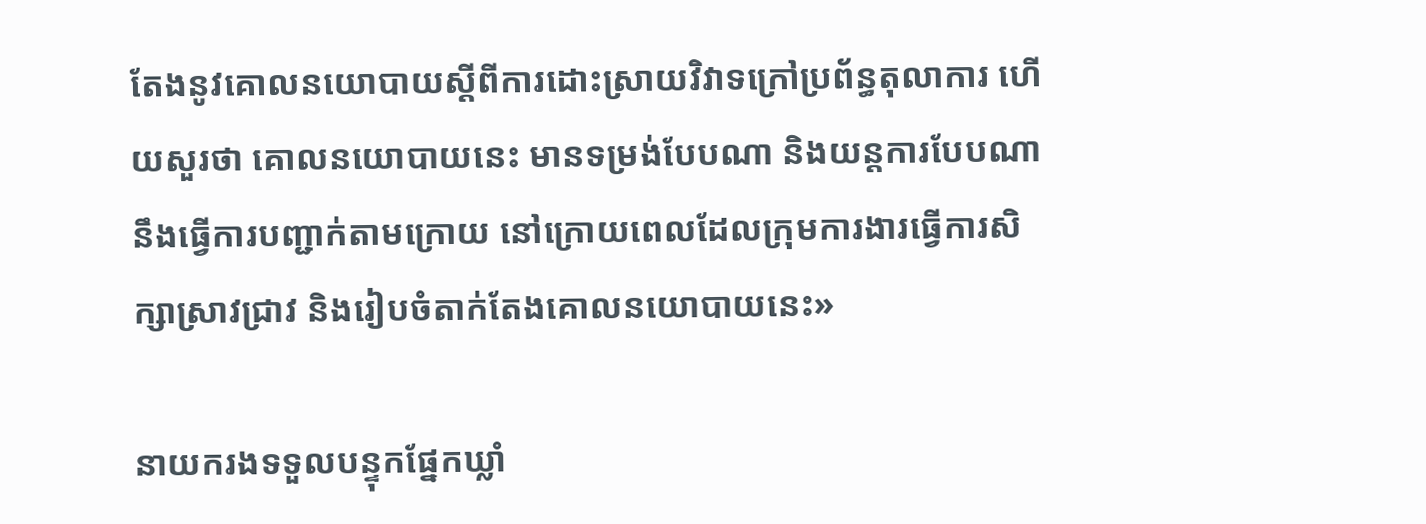តែងនូវគោលនយោបាយស្តីពីការដោះស្រាយវិវាទក្រៅប្រព័ន្ធតុលាការ ហើយសួរថា គោលនយោបាយនេះ មានទម្រង់បែបណា និងយន្តការបែបណា នឹងធ្វើការបញ្ជាក់តាមក្រោយ នៅក្រោយពេលដែលក្រុមការងារធ្វើការសិក្សាស្រាវជ្រាវ និងរៀបចំតាក់តែងគោលនយោបាយនេះ»

នាយករងទទួលបន្ទុកផ្នែកឃ្លាំ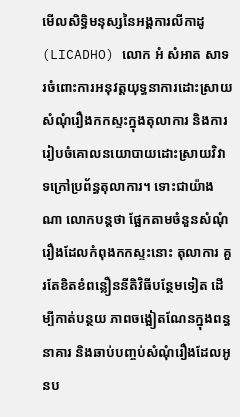មើលសិទ្ធិមនុស្សនៃអង្គការលីកាដូ (LICADHO) លោក អំ សំអាត សាទរចំពោះការអនុវត្តយុទ្ធនាការដោះស្រាយសំណុំរឿងកកស្ទះក្នុងតុលាការ និងការរៀបចំគោលនយោបាយដោះស្រាយវិវាទក្រៅប្រព័ន្ធតុលាការ។ ទោះជាយ៉ាងណា លោកបន្តថា ផ្អែកតាមចំនួនសំណុំរឿងដែលកំពុងកកស្ទះនោះ តុលាការ គួរតែខិតខំពន្លឿននីតិវិធីបន្ថែមទៀត ដើម្បីកាត់បន្ថយ ភាពចង្អៀតណែនក្នុងពន្ធនាគារ និងឆាប់បញ្ចប់សំណុំរឿងដែលអូនប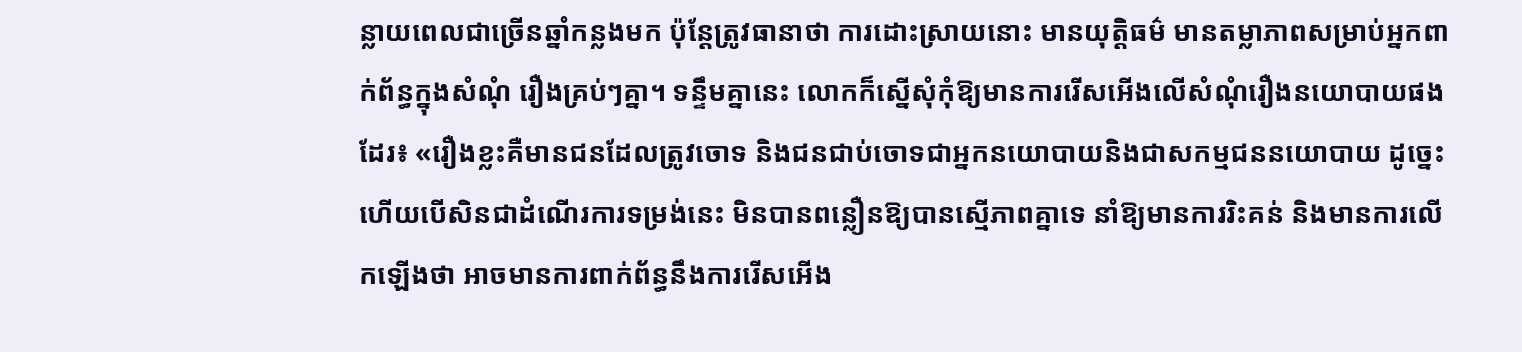ន្លាយពេលជាច្រើនឆ្នាំកន្លងមក ប៉ុន្តែត្រូវធានាថា ការដោះស្រាយនោះ មានយុត្តិធម៌ មានតម្លាភាពសម្រាប់អ្នកពាក់ព័ន្ធក្នុងសំណុំ រឿងគ្រប់ៗគ្នា។ ទន្ទឹមគ្នានេះ លោកក៏ស្នើសុំកុំឱ្យមានការរើសអើងលើសំណុំរឿងនយោបាយផងដែរ៖ «រឿងខ្លះគឺមានជនដែលត្រូវចោទ និងជនជាប់ចោទជាអ្នកនយោបាយនិងជាសកម្មជននយោបាយ ដូច្នេះហើយបើសិនជាដំណើរការទម្រង់នេះ មិនបានពន្លឿនឱ្យបានស្មើភាពគ្នាទេ នាំឱ្យមានការរិះគន់ និងមានការលើកឡើងថា អាចមានការពាក់ព័ន្ធនឹងការរើសអើង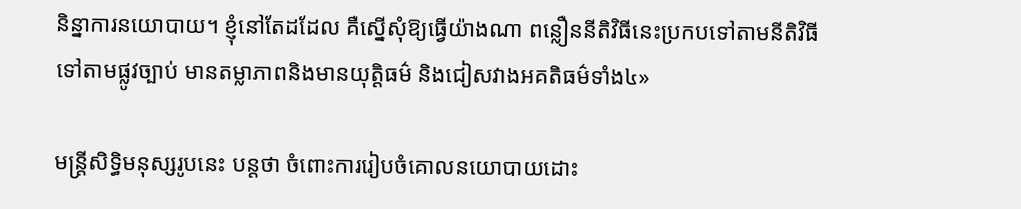និន្នាការនយោបាយ។ ខ្ញុំនៅតែដដែល គឺស្នើសុំឱ្យធ្វើយ៉ាងណា ពន្លឿននីតិវិធីនេះប្រកបទៅតាមនីតិវិធី ទៅតាមផ្លូវច្បាប់ មានតម្លាភាពនិងមានយុត្តិធម៌ និងជៀសវាងអគតិធម៌ទាំង៤»

មន្ត្រីសិទ្ធិមនុស្សរូបនេះ បន្តថា ចំពោះការរៀបចំគោលនយោបាយដោះ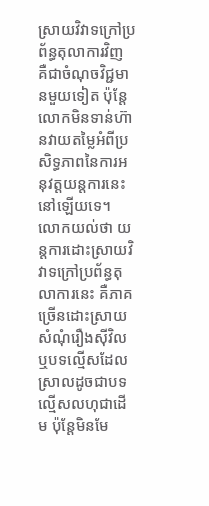ស្រាយវិវាទក្រៅប្រព័ន្ធតុលាការវិញ គឺជាចំណុចវិជ្ជមានមួយទៀត ប៉ុន្តែលោកមិនទាន់ហ៊ានវាយតម្លៃអំពីប្រសិទ្ធភាពនៃការអនុវត្តយន្តការនេះនៅឡើយទេ។ លោកយល់ថា យន្តការដោះស្រាយវិវាទក្រៅប្រព័ន្ធតុលាការនេះ គឺភាគច្រើនដោះស្រាយសំណុំរឿងស៊ីវិល ឬបទល្មើសដែលស្រាលដូចជាបទល្មើសលហុជាដើម ប៉ុន្តែមិនមែ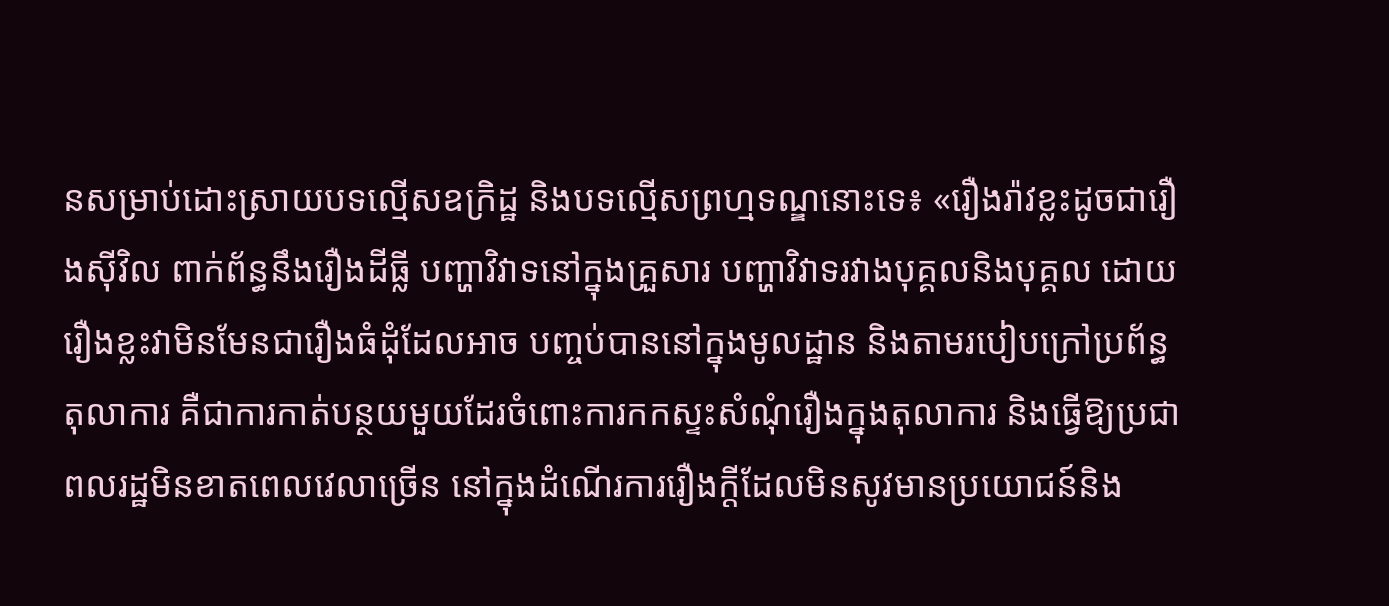នសម្រាប់ដោះស្រាយបទល្មើសឧក្រិដ្ឋ និងបទល្មើសព្រហ្មទណ្ឌនោះទេ៖ «រឿងរ៉ាវខ្លះដូចជារឿងស៊ីវិល ពាក់ព័ន្ធនឹងរឿងដីធ្លី បញ្ហាវិវាទនៅក្នុងគ្រួសារ បញ្ហាវិវាទរវាងបុគ្គលនិងបុគ្គល ដោយរឿងខ្លះវាមិនមែនជារឿងធំដុំដែលអាច បញ្ចប់បាននៅក្នុងមូលដ្ឋាន និងតាមរបៀបក្រៅប្រព័ន្ធតុលាការ គឺជាការកាត់បន្ថយមួយដែរចំពោះការកកស្ទះសំណុំរឿងក្នុងតុលាការ និងធ្វើឱ្យប្រជាពលរដ្ឋមិនខាតពេលវេលាច្រើន នៅក្នុងដំណើរការរឿងក្តីដែលមិនសូវមានប្រយោជន៍និង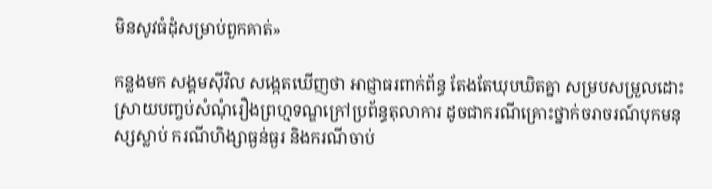មិនសូវធំដុំសម្រាប់ពួកគាត់»

កន្លងមក សង្គមស៊ីវិល សង្កេតឃើញថា អាជ្ញាធរពាក់ព័ន្ធ តែងតែឃុបឃិតគ្នា សម្របសម្រួលដោះស្រាយបញ្ចប់សំណុំរឿងព្រហ្មទណ្ឌក្រៅប្រព័ន្ធតុលាការ ដូចជាករណីគ្រោះថ្នាក់ចរាចរណ៍បុកមនុស្សស្លាប់ ករណីហិង្សាធ្ងន់ធ្ងរ និងករណីចាប់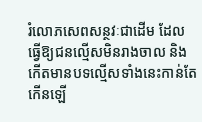រំលោភសេពសន្ថវៈជាដើម ដែលធ្វើឱ្យជនល្មើសមិនរាងចាល និងកើតមានបទល្មើសទាំងនេះកាន់តែកើនឡើ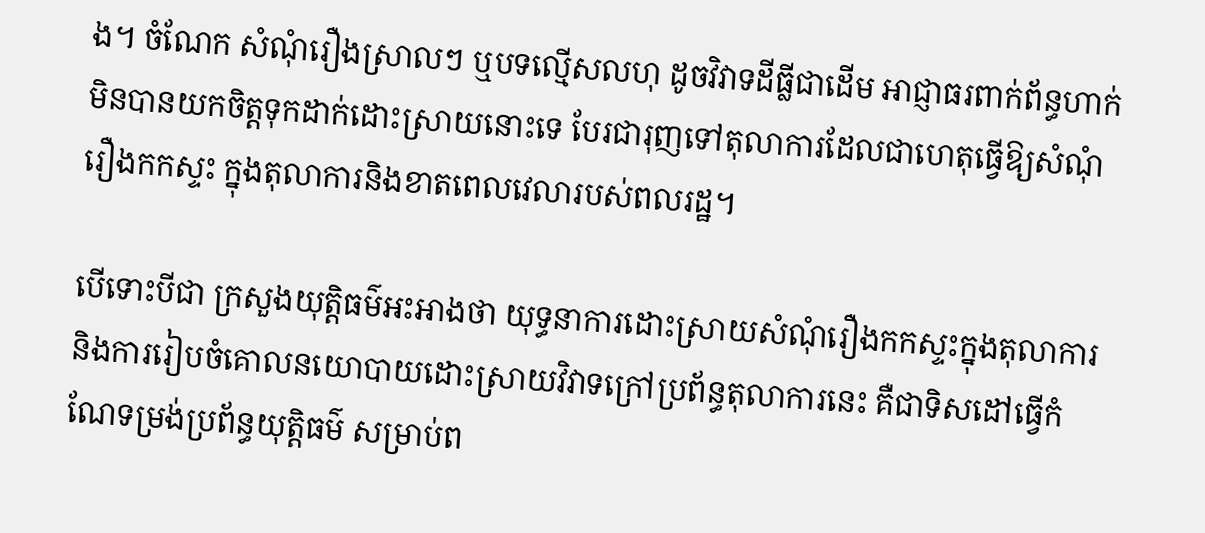ង។ ចំណែក សំណុំរឿងស្រាលៗ ឬបទល្មើសលហុ ដូចវិវាទដីធ្លីជាដើម អាជ្ញាធរពាក់ព័ន្ធហាក់មិនបានយកចិត្តទុកដាក់ដោះស្រាយនោះទេ បែរជារុញទៅតុលាការដែលជាហេតុធ្វើឱ្យសំណុំរឿងកកស្ទះ ក្នុងតុលាការនិងខាតពេលវេលារបស់ពលរដ្ឋ។

បើទោះបីជា ក្រសួងយុត្តិធម៌អះអាងថា យុទ្ធនាការដោះស្រាយសំណុំរឿងកកស្ទះក្នុងតុលាការ និងការរៀបចំគោលនយោបាយដោះស្រាយវិវាទក្រៅប្រព័ន្ធតុលាការនេះ គឺជាទិសដៅធ្វើកំណែទម្រង់ប្រព័ន្ធយុត្តិធម៌ សម្រាប់ព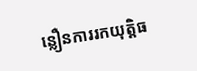ន្លឿនការរកយុត្តិធ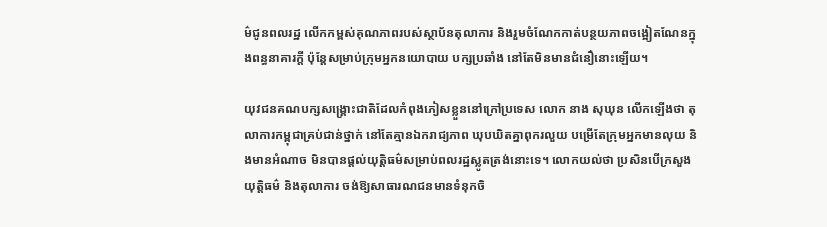ម៌ជូនពលរដ្ឋ លើកកម្ពស់គុណភាពរបស់ស្ថាប័នតុលាការ និងរួមចំណែកកាត់បន្ថយភាពចង្អៀតណែនក្នុងពន្ធនាគារក្តី ប៉ុន្តែសម្រាប់ក្រុមអ្នកនយោបាយ បក្សប្រឆាំង នៅតែមិនមានជំនឿនោះឡើយ។

យុវជនគណបក្សសង្គ្រោះជាតិដែលកំពុងភៀសខ្លួននៅក្រៅប្រទេស លោក នាង សុឃុន លើកឡើងថា តុលាការកម្ពុជាគ្រប់ជាន់ថ្នាក់ នៅតែគ្មានឯករាជ្យភាព ឃុបឃិតគ្នាពុករលួយ បម្រើតែក្រុមអ្នកមានលុយ និងមានអំណាច មិនបានផ្ដល់យុត្តិធម៌សម្រាប់ពលរដ្ឋស្លូតត្រង់នោះទេ។ លោកយល់ថា ប្រសិនបើក្រសួងយុត្តិធម៌ និងតុលាការ ចង់ឱ្យសាធារណជនមានទំនុកចិ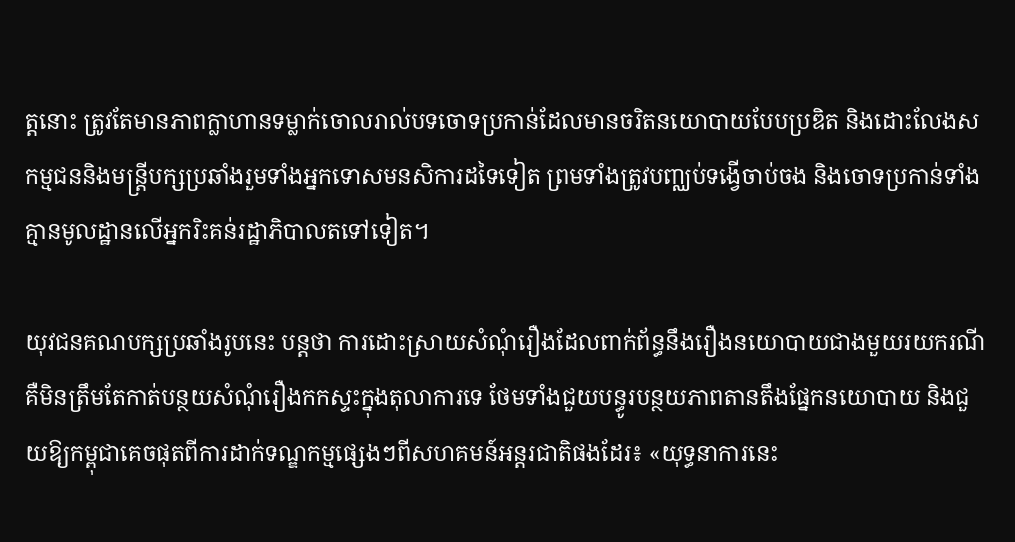ត្តនោះ ត្រូវតែមានភាពក្លាហានទម្លាក់ចោលរាល់បទចោទប្រកាន់ដែលមានចរិតនយោបាយបែបប្រឌិត និងដោះលែងសកម្មជននិងមន្ត្រីបក្សប្រឆាំងរួមទាំងអ្នកទោសមនសិការដទៃទៀត ព្រមទាំងត្រូវបញ្ឈប់ទង្វើចាប់ចង និងចោទប្រកាន់ទាំងគ្មានមូលដ្ឋានលើអ្នករិះគន់រដ្ឋាភិបាលតទៅទៀត។

យុវជនគណបក្សប្រឆាំងរូបនេះ បន្តថា ការដោះស្រាយសំណុំរឿងដែលពាក់ព័ន្ធនឹងរឿងនយោបាយជាងមួយរយករណី គឺមិនត្រឹមតែកាត់បន្ថយសំណុំរឿងកកស្ទះក្នុងតុលាការទេ ថែមទាំងជួយបន្ធូរបន្ថយភាពតានតឹងផ្នែកនយោបាយ និងជួយឱ្យកម្ពុជាគេចផុតពីការដាក់ទណ្ឌកម្មផ្សេងៗពីសហគមន៍អន្តរជាតិផងដែរ៖ «យុទ្ធនាការនេះ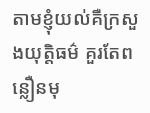តាមខ្ញុំយល់គឺក្រសួងយុត្តិធម៌ គួរតែពន្លឿនមុ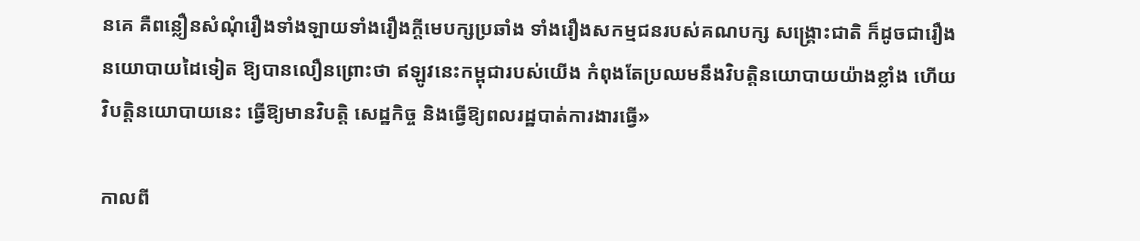នគេ គឺពន្លឿនសំណុំរឿងទាំងឡាយទាំងរឿងក្តីមេបក្សប្រឆាំង ទាំងរឿងសកម្មជនរបស់គណបក្ស សង្គ្រោះជាតិ ក៏ដូចជារឿងនយោបាយដៃទៀត ឱ្យបានលឿនព្រោះថា ឥឡូវនេះកម្ពុជារបស់យើង កំពុងតែប្រឈមនឹងវិបត្តិនយោបាយយ៉ាងខ្លាំង ហើយវិបត្តិនយោបាយនេះ ធ្វើឱ្យមានវិបត្តិ សេដ្ឋកិច្ច និងធ្វើឱ្យពលរដ្ឋបាត់ការងារធ្វើ»

កាលពី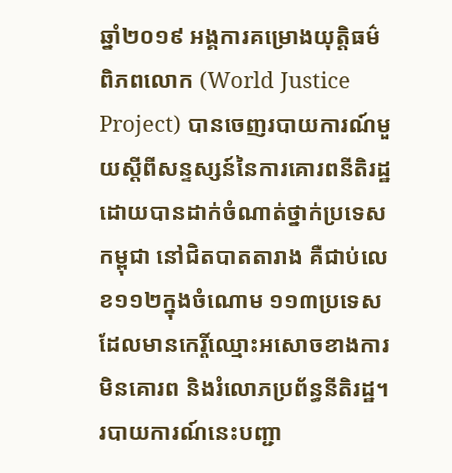ឆ្នាំ២០១៩ អង្គការគម្រោងយុត្តិធម៌ពិភពលោក (World Justice Project) បានចេញរបាយការណ៍មួយស្ដីពីសន្ទស្សន៍នៃការគោរពនីតិរដ្ឋ ដោយបានដាក់ចំណាត់ថ្នាក់ប្រទេសកម្ពុជា នៅជិតបាតតារាង គឺជាប់លេខ១១២ក្នុងចំណោម ១១៣ប្រទេសដែលមានកេរ្តិ៍ឈ្មោះអសោចខាងការមិនគោរព និងរំលោភប្រព័ន្ធនីតិរដ្ឋ។ របាយការណ៍នេះបញ្ជា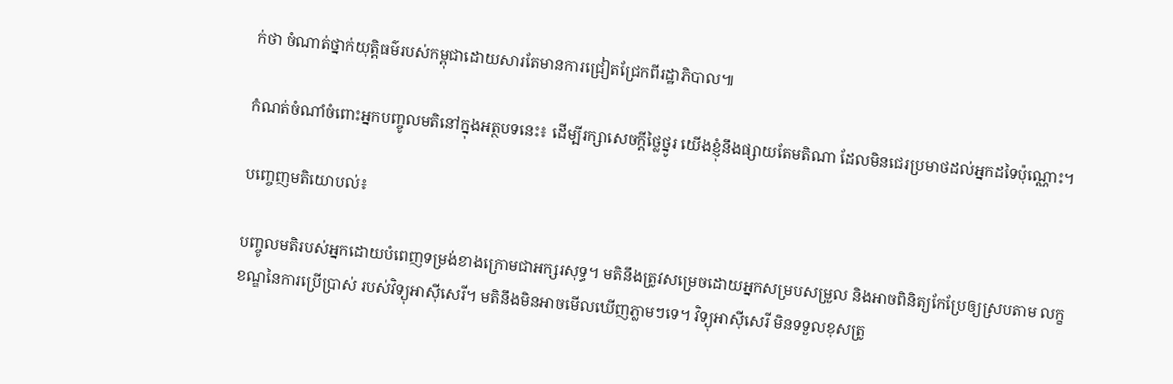ក់ថា ចំណាត់ថ្នាក់យុត្តិធម៌របស់កម្ពុជាដោយសារតែមានការជ្រៀតជ្រែកពីរដ្ឋាភិបាល៕

កំណត់ចំណាំចំពោះអ្នកបញ្ចូលមតិនៅក្នុងអត្ថបទនេះ៖ ដើម្បីរក្សាសេចក្ដីថ្លៃថ្នូរ យើងខ្ញុំនឹងផ្សាយតែមតិណា ដែលមិនជេរប្រមាថដល់អ្នកដទៃប៉ុណ្ណោះ។

បញ្ចេញមតិយោបល់៖

បញ្ចូលមតិរបស់អ្នកដោយបំពេញទម្រង់ខាងក្រោមជាអក្សរសុទ្ធ។ មតិនឹងត្រូវសម្រេចដោយអ្នកសម្របសម្រួល និងអាចពិនិត្យកែប្រែឲ្យស្របតាម លក្ខខណ្ឌនៃការប្រើប្រាស់ របស់វិទ្យុអាស៊ីសេរី។ មតិនឹងមិនអាចមើលឃើញភ្លាមៗទេ។ វិទ្យុអាស៊ីសេរី មិនទទួលខុសត្រូ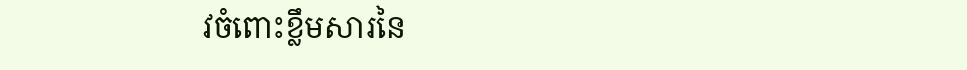វចំពោះខ្លឹមសារនៃ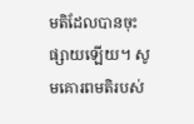មតិដែលបានចុះផ្សាយឡើយ។ សូមគោរពមតិរបស់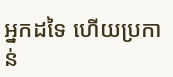អ្នកដទៃ ហើយប្រកាន់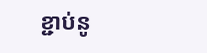ខ្ជាប់នូ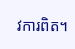វការពិត។